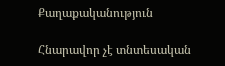Քաղաքականություն

Հնարավոր չէ տնտեսական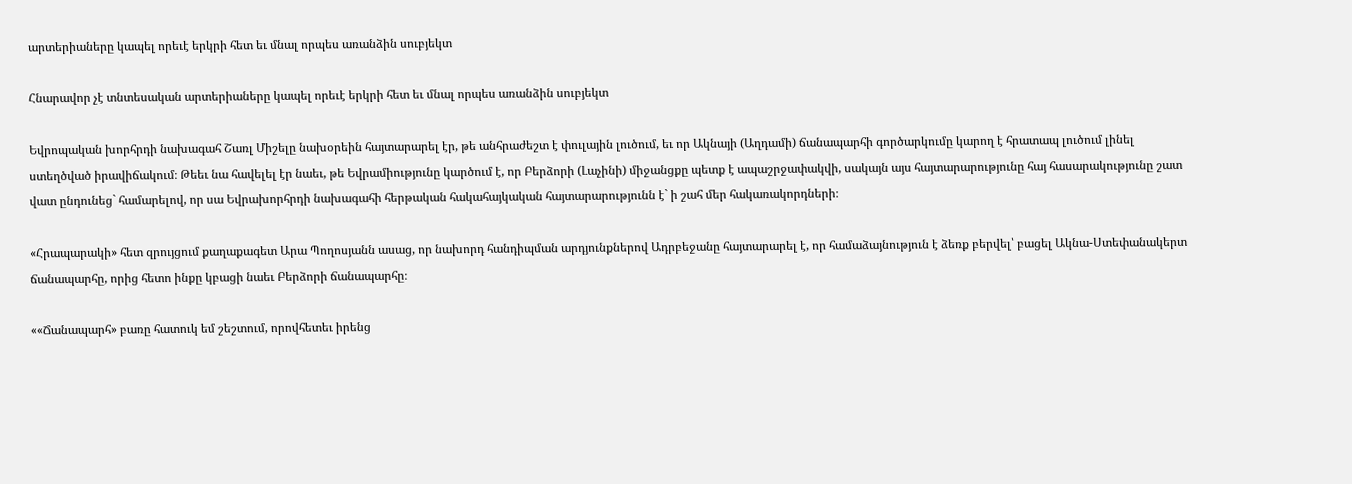արտերիաները կապել որեւէ երկրի հետ եւ մնալ որպես առանձին սուբյեկտ

Հնարավոր չէ տնտեսական արտերիաները կապել որեւէ երկրի հետ եւ մնալ որպես առանձին սուբյեկտ

Եվրոպական խորհրդի նախագահ Շառլ Միշելը նախօրեին հայտարարել էր, թե անհրաժեշտ է փուլային լուծում, եւ որ Ակնայի (Աղդամի) ճանապարհի գործարկումը կարող է հրատապ լուծում լինել ստեղծված իրավիճակում։ Թեեւ նա հավելել էր նաեւ, թե Եվրամիությունը կարծում է, որ Բերձորի (Լաչինի) միջանցքը պետք է ապաշրջափակվի, սակայն այս հայտարարությունը հայ հասարակությունը շատ վատ ընդունեց` համարելով, որ սա Եվրախորհրդի նախագահի հերթական հակահայկական հայտարարությունն է` ի շահ մեր հակառակորդների։

«Հրապարակի» հետ զրույցում քաղաքագետ Արա Պողոսյանն ասաց, որ նախորդ հանդիպման արդյունքներով Ադրբեջանը հայտարարել է, որ համաձայնություն է ձեռք բերվել՝ բացել Ակնա-Ստեփանակերտ ճանապարհը, որից հետո ինքը կբացի նաեւ Բերձորի ճանապարհը։

««Ճանապարհ» բառը հատուկ եմ շեշտում, որովհետեւ իրենց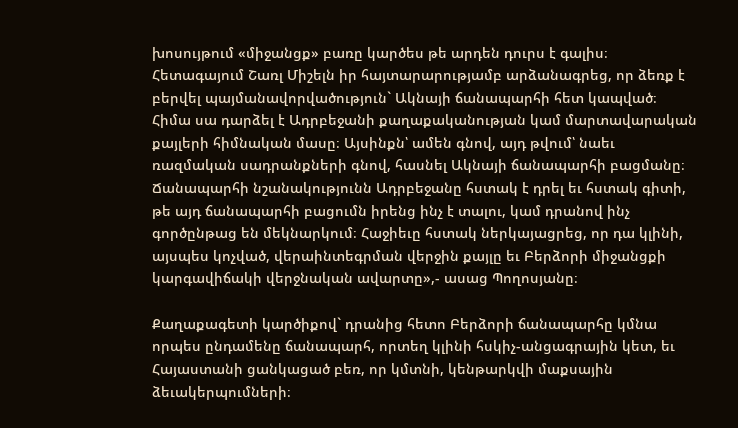խոսույթում «միջանցք» բառը կարծես թե արդեն դուրս է գալիս։ Հետագայում Շառլ Միշելն իր հայտարարությամբ արձանագրեց, որ ձեռք է բերվել պայմանավորվածություն` Ակնայի ճանապարհի հետ կապված։ Հիմա սա դարձել է Ադրբեջանի քաղաքականության կամ մարտավարական քայլերի հիմնական մասը։ Այսինքն՝ ամեն գնով, այդ թվում՝ նաեւ ռազմական սադրանքների գնով, հասնել Ակնայի ճանապարհի բացմանը։ Ճանապարհի նշանակությունն Ադրբեջանը հստակ է դրել եւ հստակ գիտի, թե այդ ճանապարհի բացումն իրենց ինչ է տալու, կամ դրանով ինչ գործընթաց են մեկնարկում։ Հաջիեւը հստակ ներկայացրեց, որ դա կլինի, այսպես կոչված, վերաինտեգրման վերջին քայլը եւ Բերձորի միջանցքի կարգավիճակի վերջնական ավարտը»,- ասաց Պողոսյանը։

Քաղաքագետի կարծիքով` դրանից հետո Բերձորի ճանապարհը կմնա որպես ընդամենը ճանապարհ, որտեղ կլինի հսկիչ-անցագրային կետ, եւ Հայաստանի ցանկացած բեռ, որ կմտնի, կենթարկվի մաքսային ձեւակերպումների։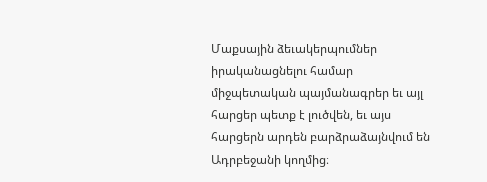Մաքսային ձեւակերպումներ իրականացնելու համար միջպետական պայմանագրեր եւ այլ հարցեր պետք է լուծվեն, եւ այս հարցերն արդեն բարձրաձայնվում են Ադրբեջանի կողմից։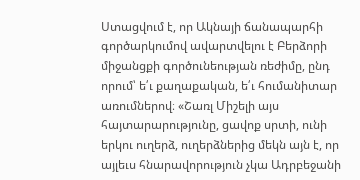Ստացվում է, որ Ակնայի ճանապարհի գործարկումով ավարտվելու է Բերձորի միջանցքի գործունեության ռեժիմը, ընդ որում՝ ե՛ւ քաղաքական, ե՛ւ հումանիտար առումներով։ «Շառլ Միշելի այս հայտարարությունը, ցավոք սրտի, ունի երկու ուղերձ, ուղերձներից մեկն այն է, որ այլեւս հնարավորություն չկա Ադրբեջանի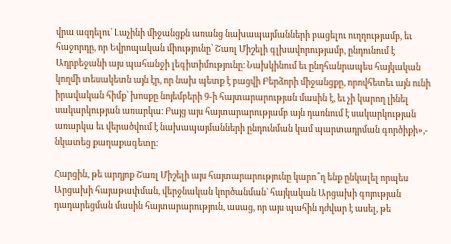վրա ազդելու` Լաչինի միջանցքն առանց նախապայմանների բացելու ուղղությամբ, եւ հաջորդը, որ Եվրոպական միությունը՝ Շառլ Միշելի գլխավորությամբ, ընդունում է Ադրբեջանի այս պահանջի լեգիտիմությունը։ Նախկինում եւ ընդհանրապես հայկական կողմի տեսակետն այն էր, որ նախ պետք է բացվի Բերձորի միջանցքը, որովհետեւ այն ունի իրավական հիմք՝ խոսքը նոյեմբերի 9-ի հայտարարության մասին է, եւ չի կարող լինել սակարկության առարկա։ Բայց այս հայտարարությամբ այն դառնում է սակարկության առարկա եւ վերածվում է նախապայմանների ընդունման կամ պարտադրման գործիքի»,- նկատեց քաղաքագետը։

Հարցին, թե արդյոք Շառլ Միշելի այս հայտարարությունը կարո՞ղ ենք ընկալել որպես Արցախի հայաթափման, վերջնական կործանման` հայկական Արցախի գոյության դադարեցման մասին հայտարարություն, ասաց, որ այս պահին դժվար է ասել, թե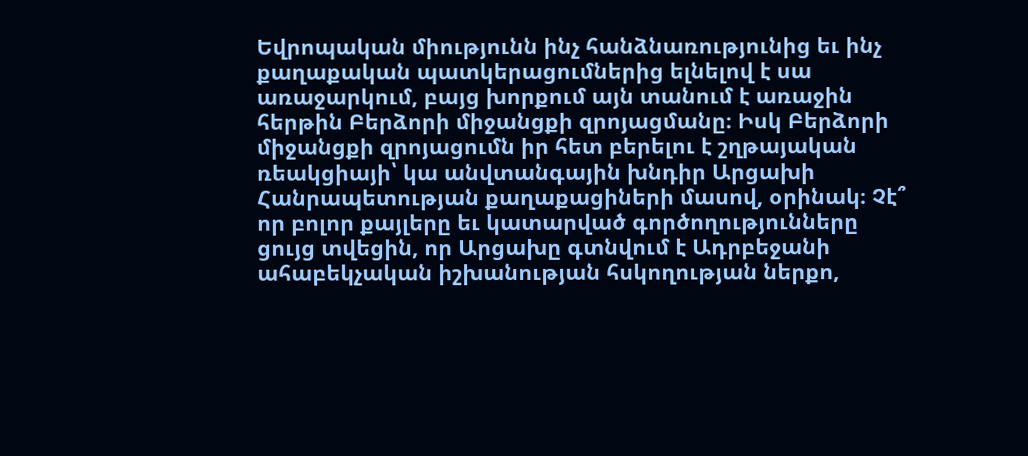Եվրոպական միությունն ինչ հանձնառությունից եւ ինչ քաղաքական պատկերացումներից ելնելով է սա առաջարկում, բայց խորքում այն տանում է առաջին հերթին Բերձորի միջանցքի զրոյացմանը։ Իսկ Բերձորի միջանցքի զրոյացումն իր հետ բերելու է շղթայական ռեակցիայի՝ կա անվտանգային խնդիր Արցախի Հանրապետության քաղաքացիների մասով, օրինակ։ Չէ՞ որ բոլոր քայլերը եւ կատարված գործողությունները ցույց տվեցին, որ Արցախը գտնվում է Ադրբեջանի ահաբեկչական իշխանության հսկողության ներքո,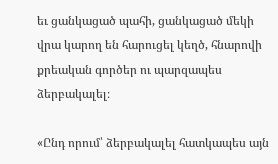եւ ցանկացած պահի, ցանկացած մեկի վրա կարող են հարուցել կեղծ, հնարովի քրեական գործեր ու պարզապես ձերբակալել։

«Ընդ որում՝ ձերբակալել հատկապես այն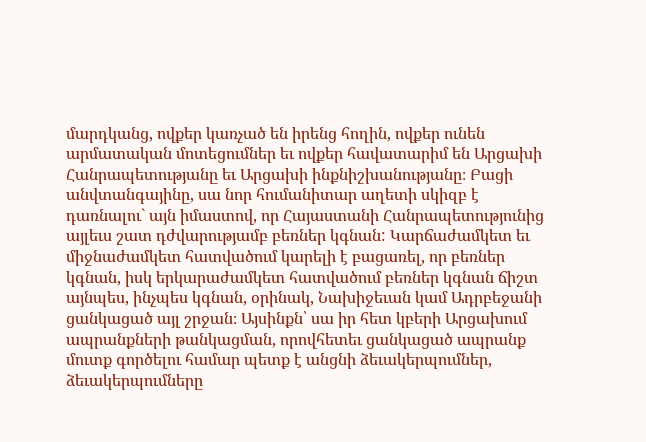մարդկանց, ովքեր կառչած են իրենց հողին, ովքեր ունեն արմատական մոտեցումներ եւ ովքեր հավատարիմ են Արցախի Հանրապետությանը եւ Արցախի ինքնիշխանությանը։ Բացի անվտանգայինը, սա նոր հումանիտար աղետի սկիզբ է դառնալու` այն իմաստով, որ Հայաստանի Հանրապետությունից այլեւս շատ դժվարությամբ բեռներ կգնան: Կարճաժամկետ եւ միջնաժամկետ հատվածում կարելի է բացառել, որ բեռներ կգնան, իսկ երկարաժամկետ հատվածում բեռներ կգնան ճիշտ այնպես, ինչպես կգնան, օրինակ, Նախիջեւան կամ Ադրբեջանի ցանկացած այլ շրջան։ Այսինքն՝ սա իր հետ կբերի Արցախում ապրանքների թանկացման, որովհետեւ ցանկացած ապրանք մուտք գործելու համար պետք է անցնի ձեւակերպումներ, ձեւակերպումները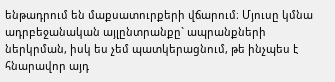ենթադրում են մաքսատուրքերի վճարում։ Մյուսը կմնա ադրբեջանական այլընտրանքը` ապրանքների ներկրման, իսկ ես չեմ պատկերացնում, թե ինչպես է հնարավոր այդ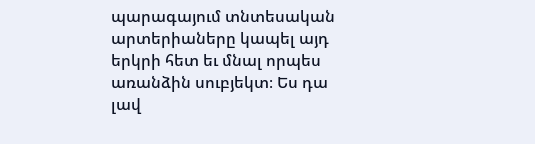պարագայում տնտեսական արտերիաները կապել այդ երկրի հետ եւ մնալ որպես առանձին սուբյեկտ։ Ես դա լավ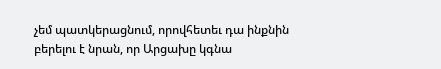չեմ պատկերացնում, որովհետեւ դա ինքնին բերելու է նրան, որ Արցախը կգնա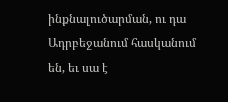ինքնալուծարման, ու դա Ադրբեջանում հասկանում են, եւ սա է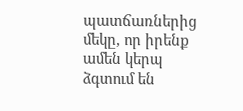պատճառներից մեկը, որ իրենք ամեն կերպ ձգտում են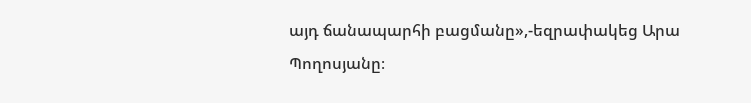այդ ճանապարհի բացմանը»,-եզրափակեց Արա Պողոսյանը։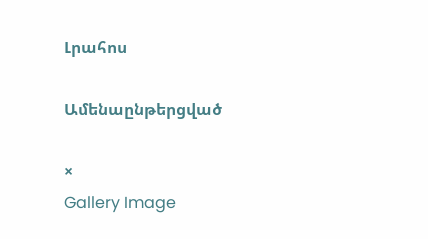Լրահոս

Ամենաընթերցված

×
Gallery Image